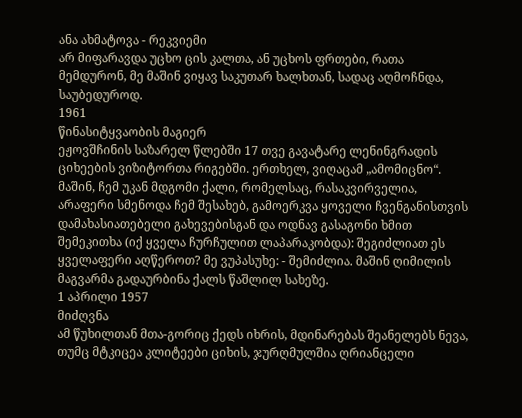ანა ახმატოვა - რეკვიემი
არ მიფარავდა უცხო ცის კალთა, ან უცხოს ფრთები, რათა მემდურონ, მე მაშინ ვიყავ საკუთარ ხალხთან, სადაც აღმოჩნდა, საუბედუროდ.
1961
წინასიტყვაობის მაგიერ
ეჟოვშჩინის საზარელ წლებში 17 თვე გავატარე ლენინგრადის ციხეების ვიზიტორთა რიგებში. ერთხელ, ვიღაცამ „ამომიცნო“. მაშინ, ჩემ უკან მდგომი ქალი, რომელსაც, რასაკვირველია, არაფერი სმენოდა ჩემ შესახებ, გამოერკვა ყოველი ჩვენგანისთვის დამახასიათებელი გახევებისგან და ოდნავ გასაგონი ხმით შემეკითხა (იქ ყველა ჩურჩულით ლაპარაკობდა): შეგიძლიათ ეს ყველაფერი აღწეროთ? მე ვუპასუხე: - შემიძლია. მაშინ ღიმილის მაგვარმა გადაურბინა ქალს წაშლილ სახეზე.
1 აპრილი 1957
მიძღვნა
ამ წუხილთან მთა-გორიც ქედს იხრის, მდინარებას შეანელებს ნევა, თუმც მტკიცეა კლიტეები ციხის, ჯურღმულშია ღრიანცელი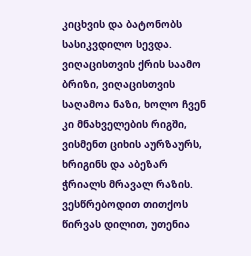კიცხვის და ბატონობს სასიკვდილო სევდა.
ვიღაცისთვის ქრის საამო ბრიზი, ვიღაცისთვის საღამოა ნაზი, ხოლო ჩვენ კი მნახველების რიგში, ვისმენთ ციხის აურზაურს, ხრიგინს და აბეზარ ჭრიალს მრავალ რაზის.
ვესწრებოდით თითქოს წირვას დილით, უთენია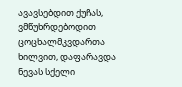ავავსებდით ქუჩას, ვმწუხრდებოდით ცოცხალმკვდართა ხილვით, დაფარავდა ნევას სქელი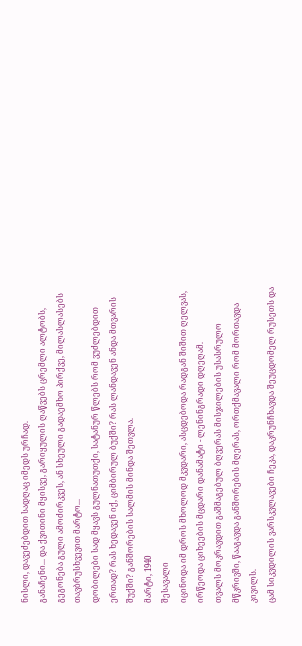ნისლი, დავეძებდით სადღაც იმედს ურჩად.
განაჩენი... და ქვითინი მყისვე, გარიყულის ღაწვებს ცრემლი ალტობს, გეგონება გული ამოძირკვეს, ან სხეული გადაემხო პირქვე, მილასლასებს თავბრუსხვევით მარტო...
დობილები სად მყავს გულნათუთქი, სატანურ წლებს რომ ვუძლებდით ერთად? რას ხედავენ იქ, ციმბირულ ბუქში? რას ლანდავენ ანდა მთვარის შუქში? განშორების სალმის მინდა შეთვლა.
მარტი, 1940
შესავალი
იცინოდა იმ დროს მხოლოდ მკვდარი, ასცდებოდა რადგან შიშით ღელვას, ირწეოდა ციხეების მცდარი დანამატი - ლენინგრადი დღეღამ.
თვალს მოკრავდით გაშმაგებულ ბღვერას მისჯილების უსასრულო მწკრივში, წააგავდა განშორების მღერას, ორთქმავალი რომ მორთავდა კივილს.
ცამ სიკვდილის ვარსკვლავები ჩეკა, დაკრუნჩხავდა შეუცდომელ რუსეთს და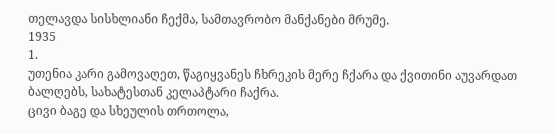თელავდა სისხლიანი ჩექმა, სამთავრობო მანქანები მრუმე.
1935
1.
უთენია კარი გამოვაღეთ, წაგიყვანეს ჩხრეკის მერე ჩქარა და ქვითინი აუვარდათ ბალღებს, სახატესთან კელაპტარი ჩაქრა.
ცივი ბაგე და სხეულის თრთოლა,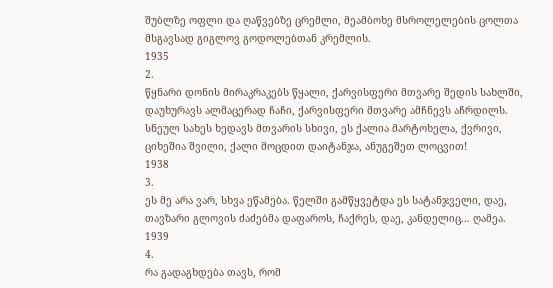შუბლზე ოფლი და ღაწვებზე ცრემლი, მეამბოხე მსროლელების ცოლთა მსგავსად გიგლოვ გოდოლებთან კრემლის.
1935
2.
წყნარი დონის მირაკრაკებს წყალი, ქარვისფერი მთვარე შედის სახლში, დაუხურავს ალმაცერად ჩაჩი, ქარვისფერი მთვარე ამჩნევს აჩრდილს.
სნეულ სახეს ხედავს მთვარის სხივი, ეს ქალია მარტოხელა, ქვრივი, ციხეშია შვილი, ქალი მოცდით დაიტანჯა, ანუგეშეთ ლოცვით!
1938
3.
ეს მე არა ვარ, სხვა ეწამება. წელში გამწყვეტდა ეს სატანჯველი, დაე, თავზარი გლოვის ძაძებმა დაფაროს, ჩაქრეს, დაე, კანდელიც... ღამეა.
1939
4.
რა გადაგხდება თავს, რომ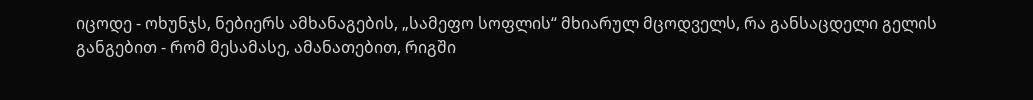იცოდე - ოხუნჯს, ნებიერს ამხანაგების, „სამეფო სოფლის“ მხიარულ მცოდველს, რა განსაცდელი გელის განგებით - რომ მესამასე, ამანათებით, რიგში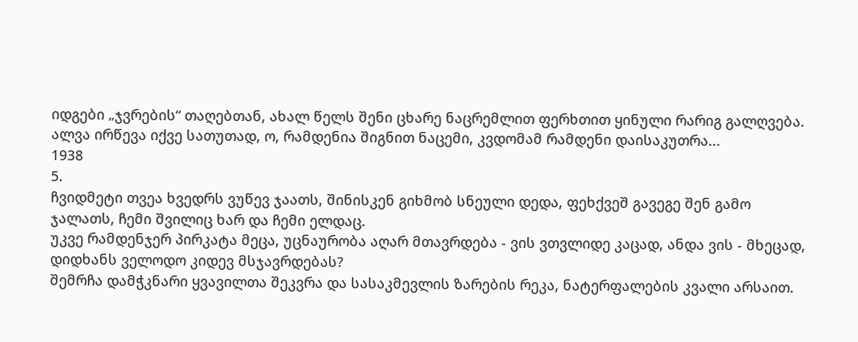იდგები „ჯვრების“ თაღებთან, ახალ წელს შენი ცხარე ნაცრემლით ფერხთით ყინული რარიგ გალღვება. ალვა ირწევა იქვე სათუთად, ო, რამდენია შიგნით ნაცემი, კვდომამ რამდენი დაისაკუთრა...
1938
5.
ჩვიდმეტი თვეა ხვედრს ვუწევ ჯაათს, შინისკენ გიხმობ სნეული დედა, ფეხქვეშ გავეგე შენ გამო ჯალათს, ჩემი შვილიც ხარ და ჩემი ელდაც.
უკვე რამდენჯერ პირკატა მეცა, უცნაურობა აღარ მთავრდება - ვის ვთვლიდე კაცად, ანდა ვის - მხეცად, დიდხანს ველოდო კიდევ მსჯავრდებას?
შემრჩა დამჭკნარი ყვავილთა შეკვრა და სასაკმევლის ზარების რეკა, ნატერფალების კვალი არსაით.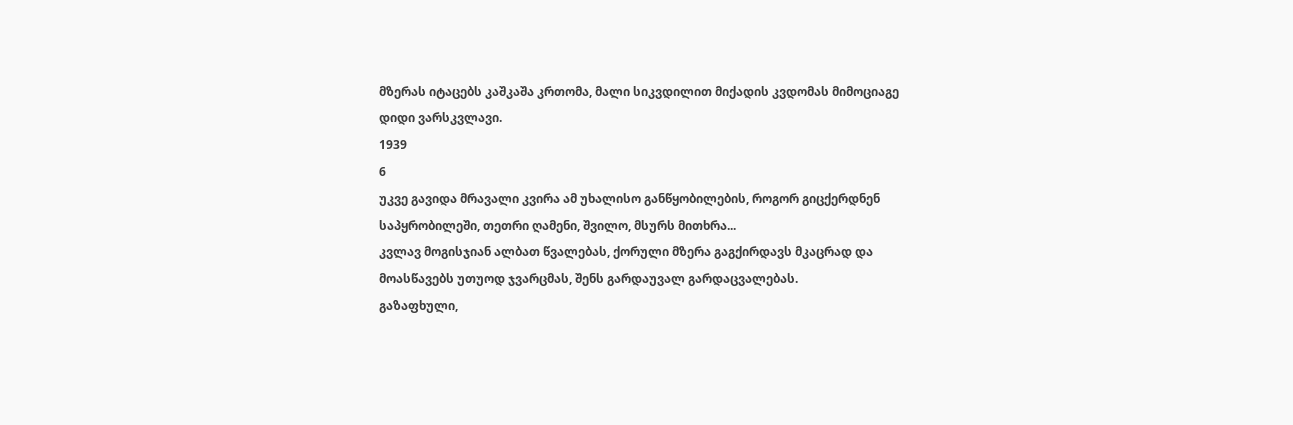მზერას იტაცებს კაშკაშა კრთომა, მალი სიკვდილით მიქადის კვდომას მიმოციაგე დიდი ვარსკვლავი.
1939
6
უკვე გავიდა მრავალი კვირა ამ უხალისო განწყობილების, როგორ გიცქერდნენ საპყრობილეში, თეთრი ღამენი, შვილო, მსურს მითხრა...
კვლავ მოგისჯიან ალბათ წვალებას, ქორული მზერა გაგქირდავს მკაცრად და მოასწავებს უთუოდ ჯვარცმას, შენს გარდაუვალ გარდაცვალებას.
გაზაფხული,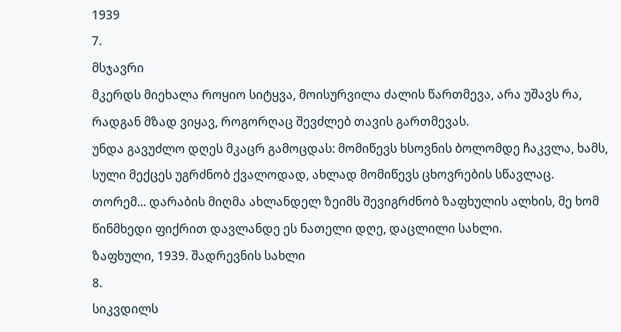1939
7.
მსჯავრი
მკერდს მიეხალა როყიო სიტყვა, მოისურვილა ძალის წართმევა, არა უშავს რა, რადგან მზად ვიყავ, როგორღაც შევძლებ თავის გართმევას.
უნდა გავუძლო დღეს მკაცრ გამოცდას: მომიწევს ხსოვნის ბოლომდე ჩაკვლა, ხამს, სული მექცეს უგრძნობ ქვალოდად, ახლად მომიწევს ცხოვრების სწავლაც.
თორემ... დარაბის მიღმა ახლანდელ ზეიმს შევიგრძნობ ზაფხულის ალხის, მე ხომ წინმხედი ფიქრით დავლანდე ეს ნათელი დღე, დაცლილი სახლი.
ზაფხული, 1939. შადრევნის სახლი
8.
სიკვდილს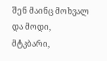შენ მაინც მოხვალ და მოდი, მტკბარი,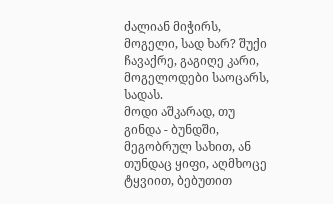ძალიან მიჭირს, მოგელი, სად ხარ? შუქი ჩავაქრე, გაგიღე კარი, მოგელოდები საოცარს, სადას.
მოდი აშკარად, თუ გინდა - ბუნდში, მეგობრულ სახით, ან თუნდაც ყიფი, აღმხოცე ტყვიით, ბებუთით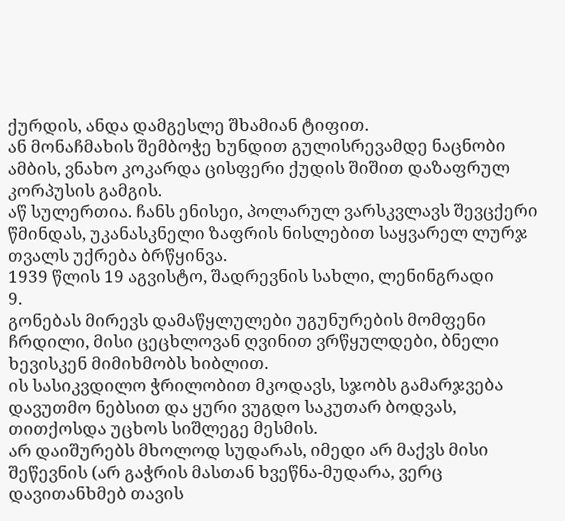ქურდის, ანდა დამგესლე შხამიან ტიფით.
ან მონაჩმახის შემბოჭე ხუნდით გულისრევამდე ნაცნობი ამბის, ვნახო კოკარდა ცისფერი ქუდის შიშით დაზაფრულ კორპუსის გამგის.
აწ სულერთია. ჩანს ენისეი, პოლარულ ვარსკვლავს შევცქერი წმინდას, უკანასკნელი ზაფრის ნისლებით საყვარელ ლურჯ თვალს უქრება ბრწყინვა.
1939 წლის 19 აგვისტო, შადრევნის სახლი, ლენინგრადი
9.
გონებას მირევს დამაწყლულები უგუნურების მომფენი ჩრდილი, მისი ცეცხლოვან ღვინით ვრწყულდები, ბნელი ხევისკენ მიმიხმობს ხიბლით.
ის სასიკვდილო ჭრილობით მკოდავს, სჯობს გამარჯვება დავუთმო ნებსით და ყური ვუგდო საკუთარ ბოდვას, თითქოსდა უცხოს სიშლეგე მესმის.
არ დაიშურებს მხოლოდ სუდარას, იმედი არ მაქვს მისი შეწევნის (არ გაჭრის მასთან ხვეწნა-მუდარა, ვერც დავითანხმებ თავის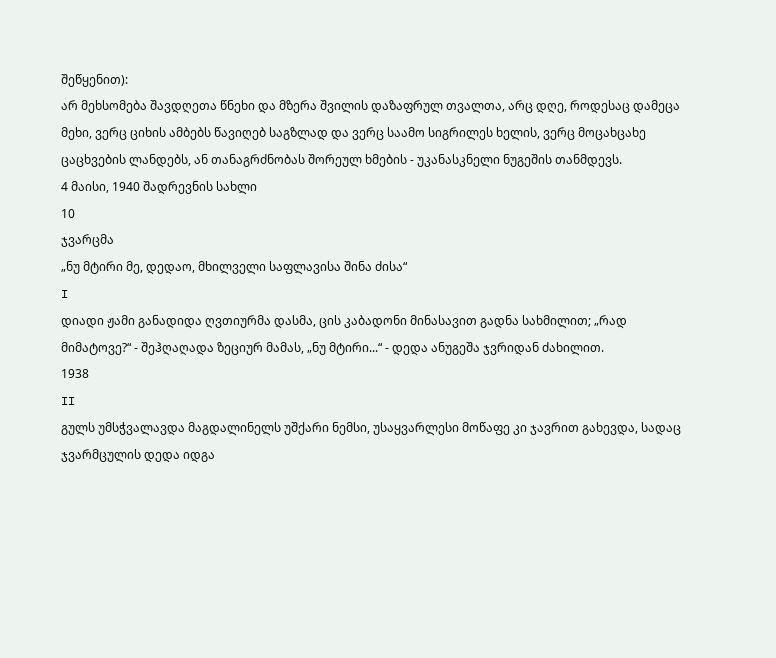შეწყენით):
არ მეხსომება შავდღეთა წნეხი და მზერა შვილის დაზაფრულ თვალთა, არც დღე, როდესაც დამეცა მეხი, ვერც ციხის ამბებს წავიღებ საგზლად და ვერც საამო სიგრილეს ხელის, ვერც მოცახცახე ცაცხვების ლანდებს, ან თანაგრძნობას შორეულ ხმების - უკანასკნელი ნუგეშის თანმდევს.
4 მაისი, 1940 შადრევნის სახლი
10
ჯვარცმა
„ნუ მტირი მე, დედაო, მხილველი საფლავისა შინა ძისა“
I
დიადი ჟამი განადიდა ღვთიურმა დასმა, ცის კაბადონი მინასავით გადნა სახმილით; „რად მიმატოვე?“ - შეჰღაღადა ზეციურ მამას, „ნუ მტირი...“ - დედა ანუგეშა ჯვრიდან ძახილით.
1938
II
გულს უმსჭვალავდა მაგდალინელს უშქარი ნემსი, უსაყვარლესი მოწაფე კი ჯავრით გახევდა, სადაც ჯვარმცულის დედა იდგა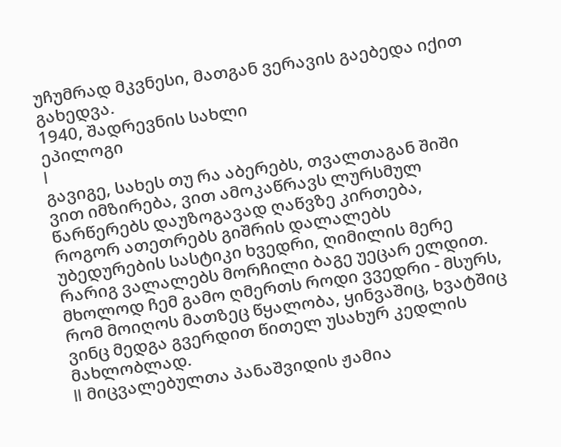უჩუმრად მკვნესი, მათგან ვერავის გაებედა იქით გახედვა.
1940, შადრევნის სახლი
ეპილოგი
I
გავიგე, სახეს თუ რა აბერებს, თვალთაგან შიში ვით იმზირება, ვით ამოკაწრავს ლურსმულ წარწერებს დაუზოგავად ღაწვზე კირთება,
როგორ ათეთრებს გიშრის დალალებს უბედურების სასტიკი ხვედრი, ღიმილის მერე რარიგ ვალალებს მორჩილი ბაგე უეცარ ელდით.
მხოლოდ ჩემ გამო ღმერთს როდი ვვედრი - მსურს, რომ მოიღოს მათზეც წყალობა, ყინვაშიც, ხვატშიც ვინც მედგა გვერდით წითელ უსახურ კედლის მახლობლად.
II მიცვალებულთა პანაშვიდის ჟამია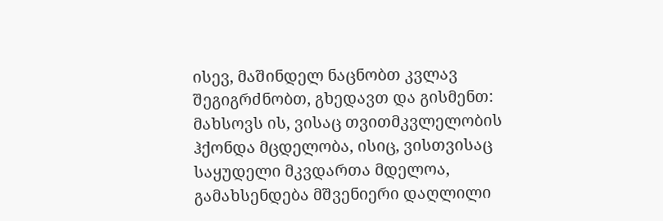ისევ, მაშინდელ ნაცნობთ კვლავ შეგიგრძნობთ, გხედავთ და გისმენთ:
მახსოვს ის, ვისაც თვითმკვლელობის ჰქონდა მცდელობა, ისიც, ვისთვისაც საყუდელი მკვდართა მდელოა,
გამახსენდება მშვენიერი დაღლილი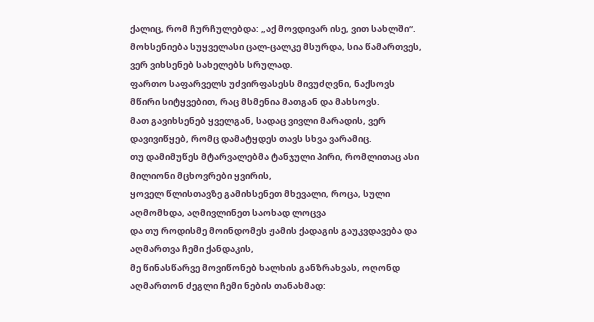ქალიც, რომ ჩურჩულებდა: „აქ მოვდივარ ისე, ვით სახლში“.
მოხსენიება სუყველასი ცალ-ცალკე მსურდა, სია წამართვეს, ვერ ვიხსენებ სახელებს სრულად.
ფართო საფარველს უძვირფასესს მივუძღვნი, ნაქსოვს მწირი სიტყვებით, რაც მსმენია მათგან და მახსოვს.
მათ გავიხსენებ ყველგან, სადაც ვივლი მარადის, ვერ დავივიწყებ, რომც დამატყდეს თავს სხვა ვარამიც.
თუ დამიმუწეს მტარვალებმა ტანჯული პირი, რომლითაც ასი მილიონი მცხოვრები ყვირის,
ყოველ წლისთავზე გამიხსენეთ მხევალი, როცა, სული აღმომხდა, აღმივლინეთ საოხად ლოცვა
და თუ როდისმე მოინდომეს ჟამის ქადაგის გაუკვდავება და აღმართვა ჩემი ქანდაკის,
მე წინასწარვე მოვიწონებ ხალხის განზრახვას, ოღონდ აღმართონ ძეგლი ჩემი ნების თანახმად: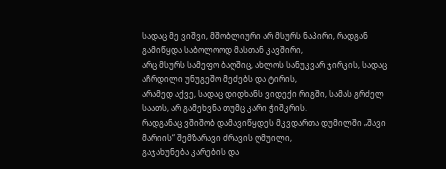სადაც მე ვიშვი, მშობლიური არ მსურს ნაპირი, რადგან გამიწყდა საბოლოოდ მასთან კავშირი,
არც მსურს სამეფო ბაღშიც, ახლოს სანუკვარ ჯირკის, სადაც აჩრდილი უნუგეშო მეძებს და ტირის,
არამედ აქვე, სადაც დიდხანს ვიდექი რიგში, სამას გრძელ საათს, არ გამეხვნა თუმც კარი ჭიშკრის.
რადგანაც ვშიშობ დამავიწყდეს მკვდართა დუმილში „შავი მარიის“ შემზარავი ძრავის ღმუილი,
გაჯახუნება კარების და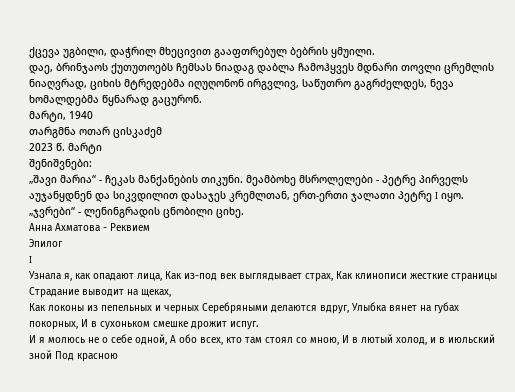ქცევა უგბილი, დაჭრილ მხეცივით გააფთრებულ ბებრის ყმუილი.
დაე, ბრინჯაოს ქუთუთოებს ჩემსას ნიადაგ დაბლა ჩამოჰყვეს მდნარი თოვლი ცრემლის ნიაღვრად, ციხის მტრედებმა იღუღონონ ირგვლივ, საწუთრო გაგრძელდეს, ნევა ხომალდებმა წყნარად გაცურონ.
მარტი, 1940
თარგმნა ოთარ ცისკაძემ
2023 წ. მარტი
შენიშვნები:
„შავი მარია“ - ჩეკას მანქანების თიკუნი. მეამბოხე მსროლელები - პეტრე პირველს აუჯანყდნენ და სიკვდილით დასაჯეს კრემლთან, ერთ-ერთი ჯალათი პეტრე I იყო. „ჯვრები“ - ლენინგრადის ცნობილი ციხე.
Анна Ахматова - Реквием
Эпилог
I
Узнала я, как опадают лица, Как из-под век выглядывает страх, Как клинописи жесткие страницы Страдание выводит на щеках,
Как локоны из пепельных и черных Серебряными делаются вдруг, Улыбка вянет на губах покорных, И в сухоньком смешке дрожит испуг.
И я молюсь не о себе одной, А обо всех, кто там стоял со мною, И в лютый холод, и в июльский зной Под красною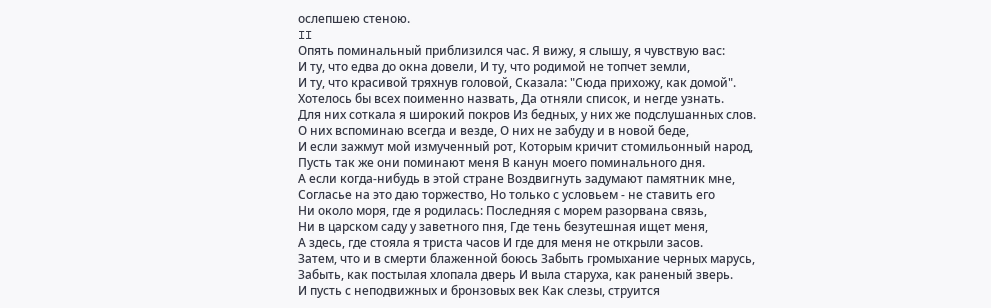ослепшею стеною.
II
Опять поминальный приблизился час. Я вижу, я слышу, я чувствую вас:
И ту, что едва до окна довели, И ту, что родимой не топчет земли,
И ту, что красивой тряхнув головой, Сказала: "Сюда прихожу, как домой".
Хотелось бы всех поименно назвать, Да отняли список, и негде узнать.
Для них соткала я широкий покров Из бедных, у них же подслушанных слов.
О них вспоминаю всегда и везде, О них не забуду и в новой беде,
И если зажмут мой измученный рот, Которым кричит стомильонный народ,
Пусть так же они поминают меня В канун моего поминального дня.
А если когда-нибудь в этой стране Воздвигнуть задумают памятник мне,
Согласье на это даю торжество, Но только с условьем - не ставить его
Ни около моря, где я родилась: Последняя с морем разорвана связь,
Ни в царском саду у заветного пня, Где тень безутешная ищет меня,
А здесь, где стояла я триста часов И где для меня не открыли засов.
Затем, что и в смерти блаженной боюсь Забыть громыхание черных марусь,
Забыть, как постылая хлопала дверь И выла старуха, как раненый зверь.
И пусть с неподвижных и бронзовых век Как слезы, струится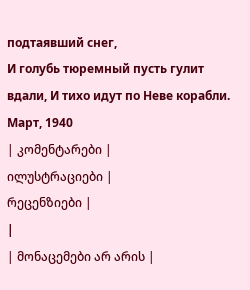подтаявший снег,
И голубь тюремный пусть гулит вдали, И тихо идут по Неве корабли.
Март, 1940
| კომენტარები |
ილუსტრაციები |
რეცენზიები |
|
| მონაცემები არ არის |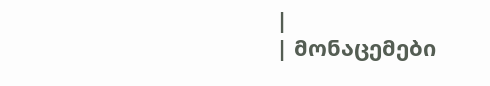|
| მონაცემები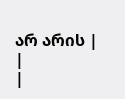არ არის |
|
|